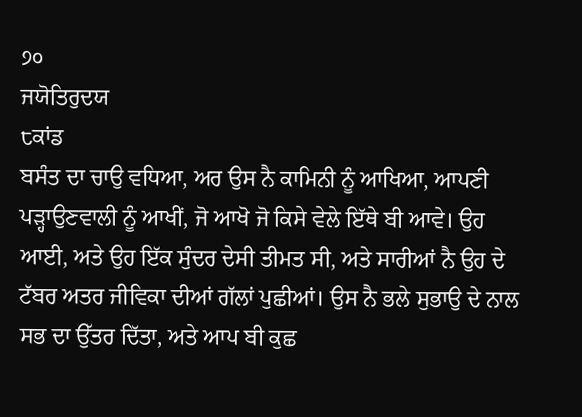੭੦
ਜਯੋਤਿਰੁਦਯ
੮ਕਾਂਡ
ਬਸੰਤ ਦਾ ਚਾਉ ਵਧਿਆ, ਅਰ ਉਸ ਨੈ ਕਾਮਿਨੀ ਨੂੰ ਆਖਿਆ, ਆਪਣੀ ਪੜ੍ਹਾਉਣਵਾਲੀ ਨੂੰ ਆਖੀਂ, ਜੋ ਆਖੋ ਜੋ ਕਿਸੇ ਵੇਲੇ ਇੱਥੇ ਬੀ ਆਵੇ। ਉਹ ਆਈ, ਅਤੇ ਉਹ ਇੱਕ ਸੁੰਦਰ ਦੇਸੀ ਤੀਮਤ ਸੀ, ਅਤੇ ਸਾਰੀਆਂ ਨੈ ਉਹ ਦੇ ਟੱਬਰ ਅਤਰ ਜੀਵਿਕਾ ਦੀਆਂ ਗੱਲਾਂ ਪੁਛੀਆਂ। ਉਸ ਨੈ ਭਲੇ ਸੁਭਾਉ ਦੇ ਨਾਲ ਸਭ ਦਾ ਉੱਤਰ ਦਿੱਤਾ, ਅਤੇ ਆਪ ਬੀ ਕੁਛ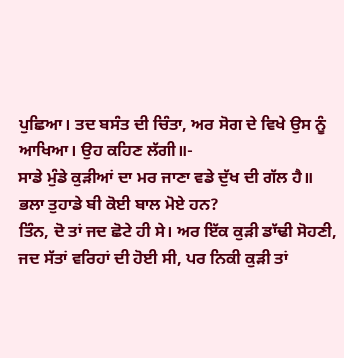ਪੁਛਿਆ। ਤਦ ਬਸੰਤ ਦੀ ਚਿੰਤਾ, ਅਰ ਸੋਗ ਦੇ ਵਿਖੇ ਉਸ ਨੂੰ ਆਖਿਆ। ਉਹ ਕਹਿਣ ਲੱਗੀ॥-
ਸਾਡੇ ਮੁੰਡੇ ਕੁੜੀਆਂ ਦਾ ਮਰ ਜਾਣਾ ਵਡੇ ਦੁੱਖ ਦੀ ਗੱਲ ਹੈ॥
ਭਲਾ ਤੁਹਾਡੇ ਬੀ ਕੋਈ ਬਾਲ ਮੋਏ ਹਨ?
ਤਿੰਨ, ਦੋ ਤਾਂ ਜਦ ਛੋਟੇ ਹੀ ਸੇ। ਅਰ ਇੱਕ ਕੁੜੀ ਡਾੱਢੀ ਸੋਹਣੀ, ਜਦ ਸੱਤਾਂ ਵਰਿਹਾਂ ਦੀ ਹੋਈ ਸੀ, ਪਰ ਨਿਕੀ ਕੁੜੀ ਤਾਂ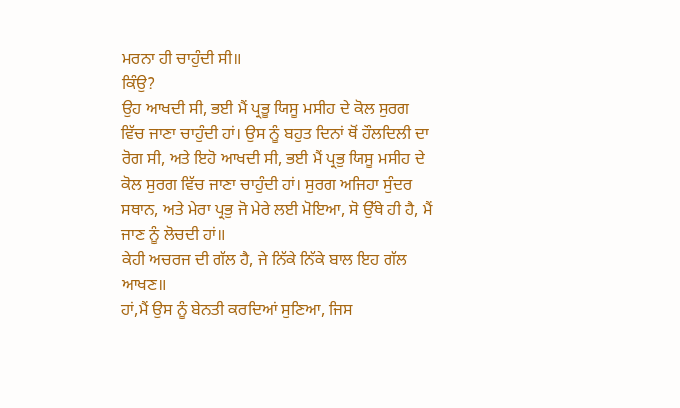ਮਰਨਾ ਹੀ ਚਾਹੁੰਦੀ ਸੀ॥
ਕਿੰਉ?
ਉਹ ਆਖਦੀ ਸੀ, ਭਈ ਮੈਂ ਪ੍ਰਭੂ ਯਿਸੂ ਮਸੀਹ ਦੇ ਕੋਲ ਸੁਰਗ ਵਿੱਚ ਜਾਣਾ ਚਾਹੁੰਦੀ ਹਾਂ। ਉਸ ਨੂੰ ਬਹੁਤ ਦਿਨਾਂ ਥੋਂ ਹੌਲਦਿਲੀ ਦਾ ਰੋਗ ਸੀ, ਅਤੇ ਇਹੋ ਆਖਦੀ ਸੀ, ਭਈ ਮੈਂ ਪ੍ਰਭੁ ਯਿਸੂ ਮਸੀਹ ਦੇ ਕੋਲ ਸੁਰਗ ਵਿੱਚ ਜਾਣਾ ਚਾਹੁੰਦੀ ਹਾਂ। ਸੁਰਗ ਅਜਿਹਾ ਸੁੰਦਰ ਸਥਾਨ, ਅਤੇ ਮੇਰਾ ਪ੍ਰਭੁ ਜੋ ਮੇਰੇ ਲਈ ਮੋਇਆ, ਸੋ ਉੱਥੇ ਹੀ ਹੈ, ਮੈਂ ਜਾਣ ਨੂੰ ਲੋਚਦੀ ਹਾਂ॥
ਕੇਹੀ ਅਚਰਜ ਦੀ ਗੱਲ ਹੈ, ਜੇ ਨਿੱਕੇ ਨਿੱਕੇ ਬਾਲ ਇਹ ਗੱਲ ਆਖਣ॥
ਹਾਂ,ਮੈਂ ਉਸ ਨੂੰ ਬੇਨਤੀ ਕਰਦਿਆਂ ਸੁਣਿਆ, ਜਿਸ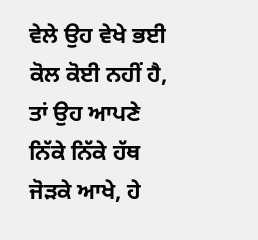ਵੇਲੇ ਉਹ ਵੇਖੇ ਭਈ ਕੋਲ ਕੋਈ ਨਹੀਂ ਹੈ, ਤਾਂ ਉਹ ਆਪਣੇ ਨਿੱਕੇ ਨਿੱਕੇ ਹੱਥ ਜੋੜਕੇ ਆਖੇ, ਹੇ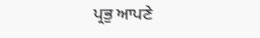ਪ੍ਰਭੁ ਆਪਣੇ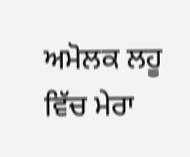ਅਮੋਲਕ ਲਹੂ ਵਿੱਚ ਮੇਰਾ